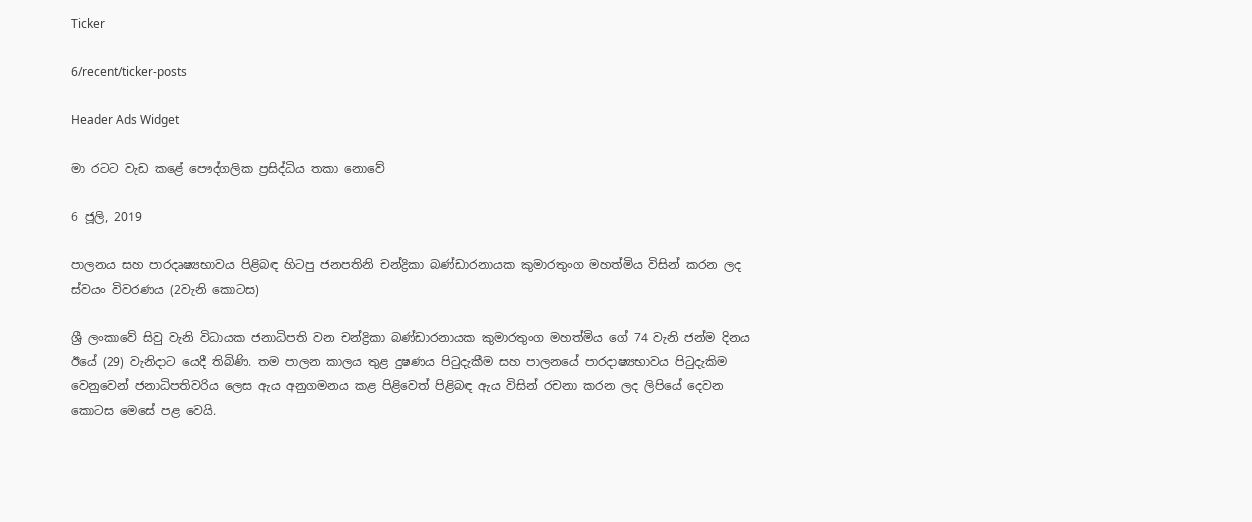Ticker

6/recent/ticker-posts

Header Ads Widget

මා රටට වැඩ කළේ පෞද්ගලික ප්‍රසිද්ධිය තකා නොවේ

6 ජූලි, 2019

පාලනය සහ පාරදෘෂ්‍යභාවය පිළිබඳ හිටපු ජනපතිනි චන්ද්‍රිකා බණ්ඩාරනායක කුමාරතුංග මහත්මිය විසින් කරන ලද ස්වයං විවරණය (2වැනි කොටස)

ශ්‍රී ලංකාවේ සිවු වැනි විධායක ජනාධිපති වන චන්ද්‍රිකා බණ්ඩාරනායක කුමාරතුංග මහත්මිය ගේ 74 වැනි ජන්ම දිනය ඊයේ (29) වැනිදාට යෙදී තිබිණි. තම පාලන කාලය තුළ දුෂණය පිටුදැකීම සහ පාලනයේ පාරදාෂ්‍යභාවය පිටුදැකිම වෙනුවෙන් ජනාධිපතිවරිය ලෙස ඇය අනුගමනය කළ පිළිවෙත් පිළිබඳ ඇය විසින් රචනා කරන ලද ලිපියේ දෙවන කොටස මෙසේ පළ වෙයි.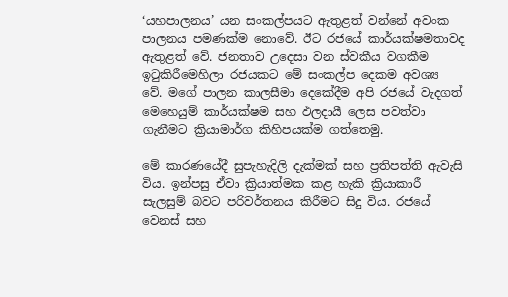‘යහපාලනය’ යන සංකල්පයට ඇතුළත් වන්නේ අවංක පාලනය පමණක්ම නොවේ. ඊට රජයේ කාර්යක්ෂමතාවද ඇතුළත් වේ. ජනතාව උදෙසා වන ස්වකීය වගකීම ඉටුකිරීමෙහිලා රජයකට මේ සංකල්ප දෙකම අවශ්‍ය වේ. මගේ පාලන කාලසීමා දෙකේදීම අපි රජයේ වැදගත් මෙහෙයුම් කාර්යක්ෂම සහ ඵලදායී ලෙස පවත්වා ගැනීමට ක්‍රියාමාර්ග කිහිපයක්ම ගත්තෙමු.

මේ කාරණයේදී සුපැහැදිලි දැක්මක් සහ ප්‍රතිපත්ති ඇවැසි විය. ඉන්පසු ඒවා ක්‍රියාත්මක කළ හැකි ක්‍රියාකාරී සැලසුම් බවට පරිවර්තනය කිරීමට සිදු විය. රජයේ වෙනස් සහ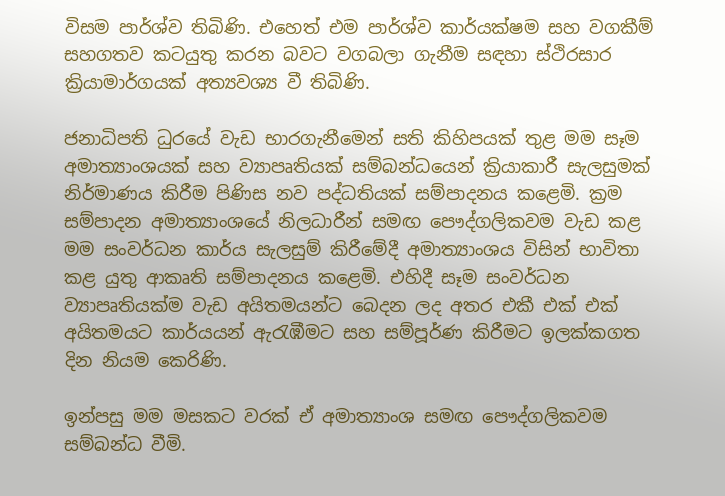විසම පාර්ශ්ව තිබිණි. එහෙත් එම පාර්ශ්ව කාර්යක්ෂම සහ වගකීම් සහගතව කටයුතු කරන බවට වගබලා ගැනීම සඳහා ස්ථිරසාර ක්‍රියාමාර්ගයක් අත්‍යවශ්‍ය වී තිබිණි.

ජනාධිපති ධුරයේ වැඩ භාරගැනීමෙන් සති කිහිපයක් තුළ මම සෑම අමාත්‍යාංශයක් සහ ව්‍යාපෘතියක් සම්බන්ධයෙන් ක්‍රියාකාරී සැලසුමක් නිර්මාණය කිරීම පිණිස නව පද්ධතියක් සම්පාදනය කළෙමි. ක්‍රම සම්පාදන අමාත්‍යාංශයේ නිලධාරීන් සමඟ පෞද්ගලිකවම වැඩ කළ මම සංවර්ධන කාර්ය සැලසුම් කිරීමේදී අමාත්‍යාංශය විසින් භාවිතා කළ යුතු ආකෘති සම්පාදනය කළෙමි. එහිදී සෑම සංවර්ධන ව්‍යාපෘතියක්ම වැඩ අයිතමයන්ට බෙදන ලද අතර එකී එක් එක් අයිතමයට කාර්යයන් ඇරැඹීමට සහ සම්පූර්ණ කිරීමට ඉලක්කගත දින නියම කෙරිණි.

ඉන්පසු මම මසකට වරක් ඒ අමාත්‍යාංශ සමඟ පෞද්ගලිකවම සම්බන්ධ වීමි.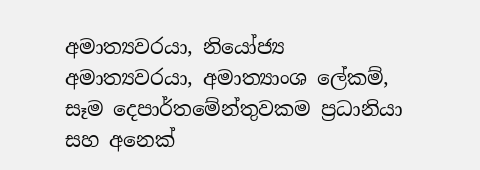අමාත්‍යවරයා, නියෝජ්‍ය අමාත්‍යවරයා, අමාත්‍යාංශ ලේකම්, සෑම දෙපාර්තමේන්තුවකම ප්‍රධානියා සහ අනෙක්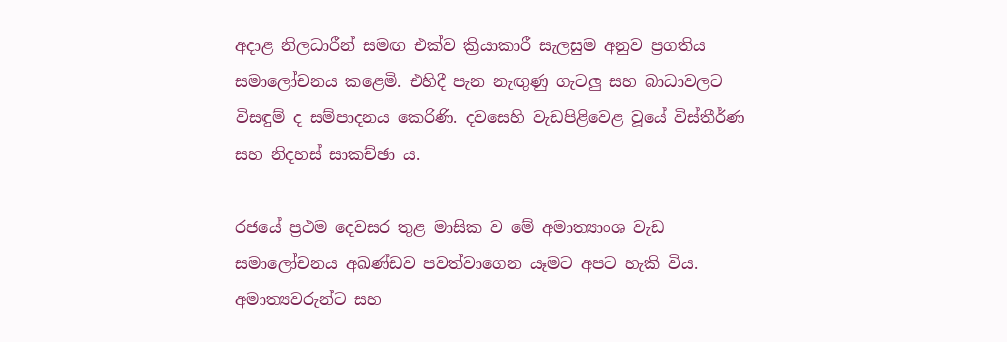අදාළ නිලධාරීන් සමඟ එක්ව ක්‍රියාකාරී සැලසුම අනුව ප්‍රගතිය සමාලෝචනය කළෙමි. එහිදී පැන නැඟුණු ගැටලු සහ බාධාවලට විසඳුම් ද සම්පාදනය කෙරිණි. දවසෙහි වැඩපිළිවෙළ වූයේ විස්තීර්ණ සහ නිදහස් සාකච්ඡා ය.

රජයේ ප්‍රථම දෙවසර තුළ මාසික ව මේ අමාත්‍යාංශ වැඩ සමාලෝචනය අඛණ්ඩව පවත්වාගෙන යෑමට අපට හැකි විය. අමාත්‍යවරුන්ට සහ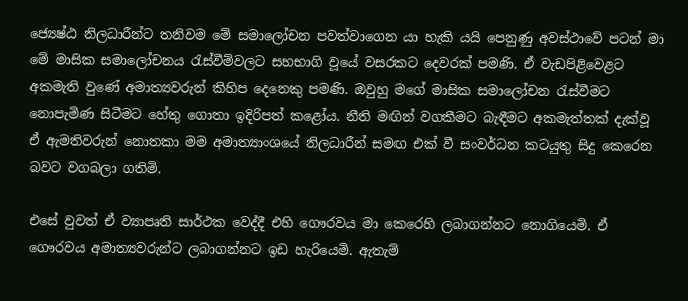ජ්‍යෙෂ්ඨ නිලධාරීන්ට තනිවම මේ සමාලෝචන පවත්වාගෙන යා හැකි යයි පෙනුණු අවස්ථාවේ පටන් මා මේ මාසික සමාලෝචනය රැස්වීම්වලට සහභාගි වූයේ වසරකට දෙවරක් පමණි. ඒ වැඩපිළිවෙළට අකමැති වුණේ අමාත්‍යවරුන් කිහිප දෙනෙකු පමණි. ඔවුහු මගේ මාසික සමාලෝචන රැස්වීමට නොපැමිණ සිටීමට හේතු ගොතා ඉදිරිපත් කළෝය. නීති මඟින් වගකීමට බැඳීමට අකමැත්තක් දැක්වූ ඒ ඇමතිවරුන් නොතකා මම අමාත්‍යාංශයේ නිලධාරීන් සමඟ එක් වී සංවර්ධන කටයුතු සිදු කෙරෙන බවට වගබලා ගතිමි.

එසේ වුවත් ඒ ව්‍යාපෘති සාර්ථක වෙද්දී එහි ගෞරවය මා කෙරෙහි ලබාගන්නට නොගියෙමි. ඒ ගෞරවය අමාත්‍යවරුන්ට ලබාගන්නට ඉඩ හැරියෙමි. ඇතැම්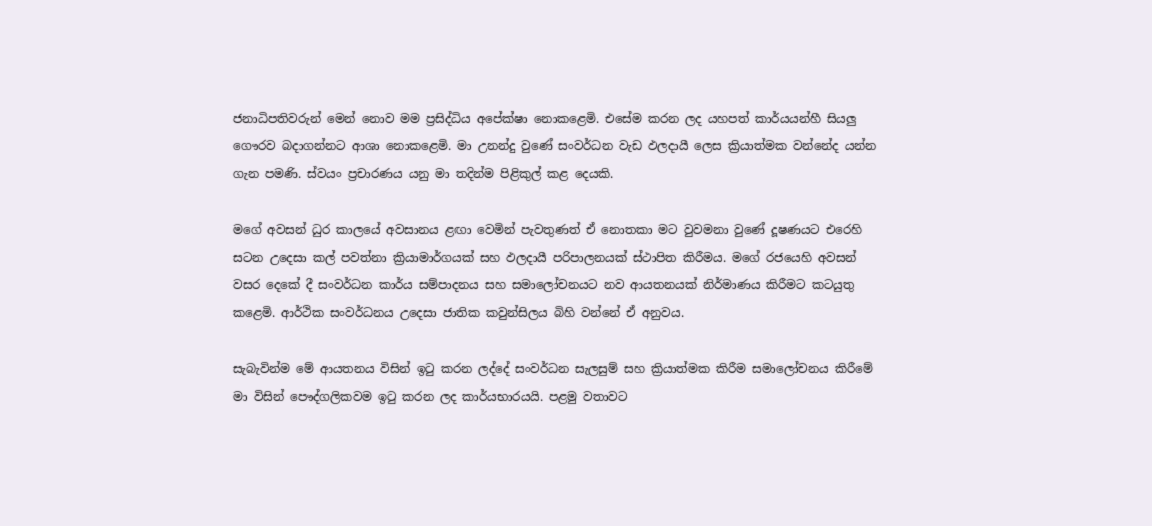ජනාධිපතිවරුන් මෙන් නොව මම ප්‍රසිද්ධිය අපේක්ෂා නොකළෙමි. එසේම කරන ලද යහපත් කාර්යයන්හී සියලු ගෞරව බදාගන්නට ආශා නොකළෙමි. මා උනන්දු වුණේ සංවර්ධන වැඩ ඵලදායී ලෙස ක්‍රියාත්මක වන්නේද යන්න ගැන පමණි. ස්වයං ප්‍රචාරණය යනු මා තදින්ම පිළිකුල් කළ දෙයකි.

මගේ අවසන් ධුර කාලයේ අවසානය ළඟා වෙමින් පැවතුණත් ඒ නොතකා මට වුවමනා වුණේ දූෂණයට එරෙහි සටන උදෙසා කල් පවත්නා ක්‍රියාමාර්ගයක් සහ ඵලදායී පරිපාලනයක් ස්ථාපිත කිරීමය. මගේ රජයෙහි අවසන් වසර දෙකේ දී සංවර්ධන කාර්ය සම්පාදනය සහ සමාලෝචනයට නව ආයතනයක් නිර්මාණය කිරීමට කටයුතු කළෙමි. ආර්ථික සංවර්ධනය උදෙසා ජාතික කවුන්සිලය බිහි වන්නේ ඒ අනුවය.

සැබැවින්ම මේ ආයතනය විසින් ඉටු කරන ලද්දේ සංවර්ධන සැලසුම් සහ ක්‍රියාත්මක කිරීම සමාලෝචනය කිරීමේ මා විසින් පෞද්ගලිකවම ඉටු කරන ලද කාර්යභාරයයි. පළමු වතාවට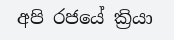අපි රජයේ ක්‍රියා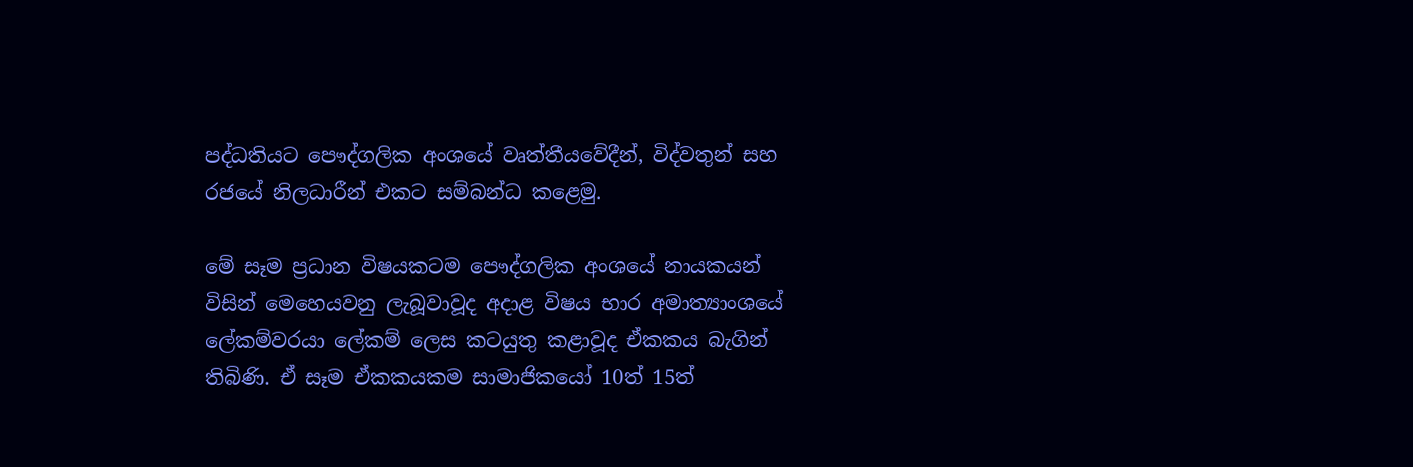පද්ධතියට පෞද්ගලික අංශයේ වෘත්තීයවේදීන්, විද්වතුන් සහ රජයේ නිලධාරීන් එකට සම්බන්ධ කළෙමු.

මේ සෑම ප්‍රධාන විෂයකටම පෞද්ගලික අංශයේ නායකයන් විසින් මෙහෙයවනු ලැබූවාවූද අදාළ විෂය භාර අමාත්‍යාංශයේ ලේකම්වරයා ලේකම් ලෙස කටයුතු කළාවූද ඒකකය බැගින් තිබිණි. ඒ සෑම ඒකකයකම සාමාජිකයෝ 10ත් 15ත්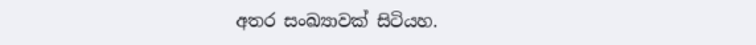අතර සංඛ්‍යාවක් සිටියහ.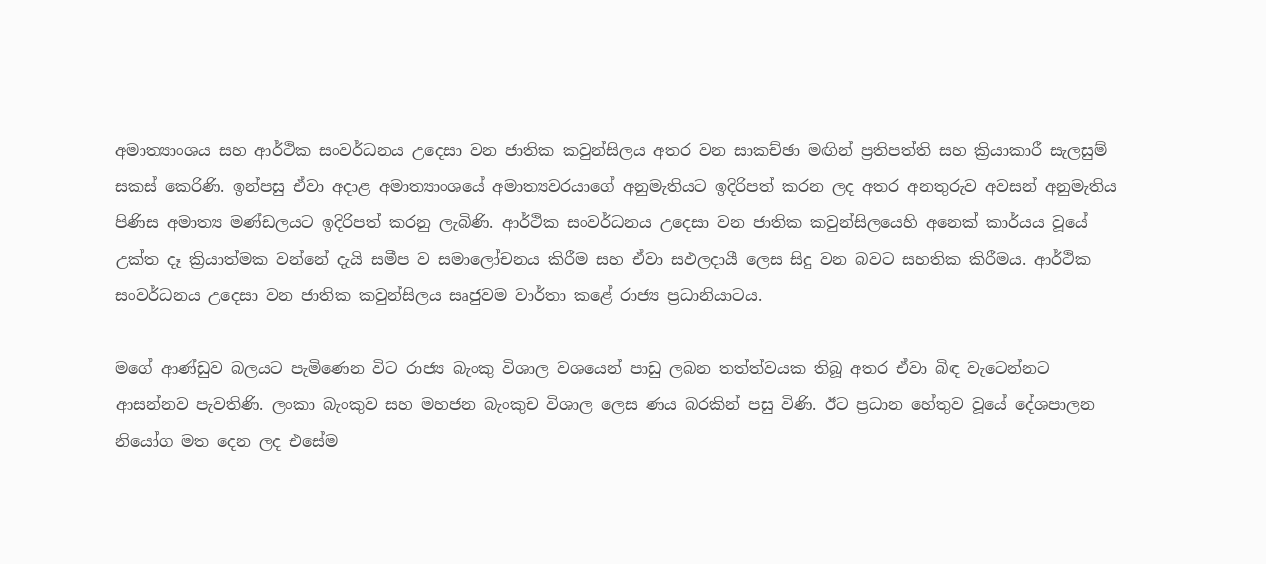අමාත්‍යාංශය සහ ආර්ථික සංවර්ධනය උදෙසා වන ජාතික කවුන්සිලය අතර වන සාකච්ඡා මඟින් ප්‍රතිපත්ති සහ ක්‍රියාකාරී සැලසුම් සකස් කෙරිණි. ඉන්පසු ඒවා අදාළ අමාත්‍යාංශයේ අමාත්‍යවරයාගේ අනුමැතියට ඉදිරිපත් කරන ලද අතර අනතුරුව අවසන් අනුමැතිය පිණිස අමාත්‍ය මණ්ඩලයට ඉදිරිපත් කරනු ලැබිණි. ආර්ථික සංවර්ධනය උදෙසා වන ජාතික කවුන්සිලයෙහි අනෙක් කාර්යය වූයේ උක්ත දෑ ක්‍රියාත්මක වන්නේ දැයි සමීප ව සමාලෝචනය කිරීම සහ ඒවා සඵලදායී ලෙස සිදු වන බවට සහතික කිරීමය. ආර්ථික සංවර්ධනය උදෙසා වන ජාතික කවුන්සිලය සෘජුවම වාර්තා කළේ රාජ්‍ය ප්‍රධානියාටය.

මගේ ආණ්ඩුව බලයට පැමිණෙන විට රාජ්‍ය බැංකු විශාල වශයෙන් පාඩු ලබන තත්ත්වයක තිබූ අතර ඒවා බිඳ වැටෙන්නට ආසන්නව පැවතිණි. ලංකා බැංකුව සහ මහජන බැංකුච විශාල ලෙස ණය බරකින් පසු විණි. ඊට ප්‍රධාන හේතුව වූයේ දේශපාලන නියෝග මත දෙන ලද එසේම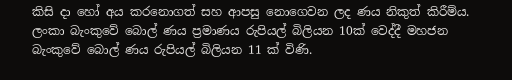කිසි දා හෝ අය කරනොගත් සහ ආපසු නොගෙවන ලද ණය නිකුත් කිරීම්ය. ලංකා බැංකුවේ බොල් ණය ප්‍රමාණය රුපියල් බිලියන 10ක් වෙද්දී මහජන බැංකුවේ බොල් ණය රුපියල් බිලියන 11 ක් විණි.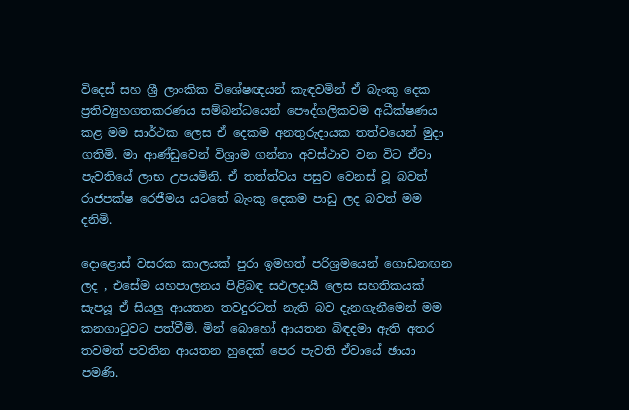විදෙස් සහ ශ්‍රී ලාංකික විශේෂඥයන් කැඳවමින් ඒ බැංකු දෙක ප්‍රතිව්‍යුහගතකරණය සම්බන්ධයෙන් පෞද්ගලිකවම අධීක්ෂණය කළ මම සාර්ථක ලෙස ඒ දෙකම අනතුරුදායක තත්වයෙන් මුදා ගතිමි. මා ආණ්ඩුවෙන් විශ්‍රාම ගන්නා අවස්ථාව වන විට ඒවා පැවතියේ ලාභ උපයමිනි. ඒ තත්ත්වය පසුව වෙනස් වූ බවත් රාජපක්ෂ රෙජීමය යටතේ බැංකු දෙකම පාඩු ලද බවත් මම දනිමි.

දොළොස් වසරක කාලයක් පුරා ඉමහත් පරිශ්‍රමයෙන් ගොඩනඟන ලද , එසේම යහපාලනය පිළිබඳ සඵලදායී ලෙස සහතිකයක් සැපයූ ඒ සියලු ආයතන තවදුරටත් නැති බව දැනගැනීමෙන් මම කනගාටුවට පත්වීමි. මින් බොහෝ ආයතන බිඳදමා ඇති අතර තවමත් පවතින ආයතන හුදෙක් පෙර පැවති ඒවායේ ඡායා පමණි.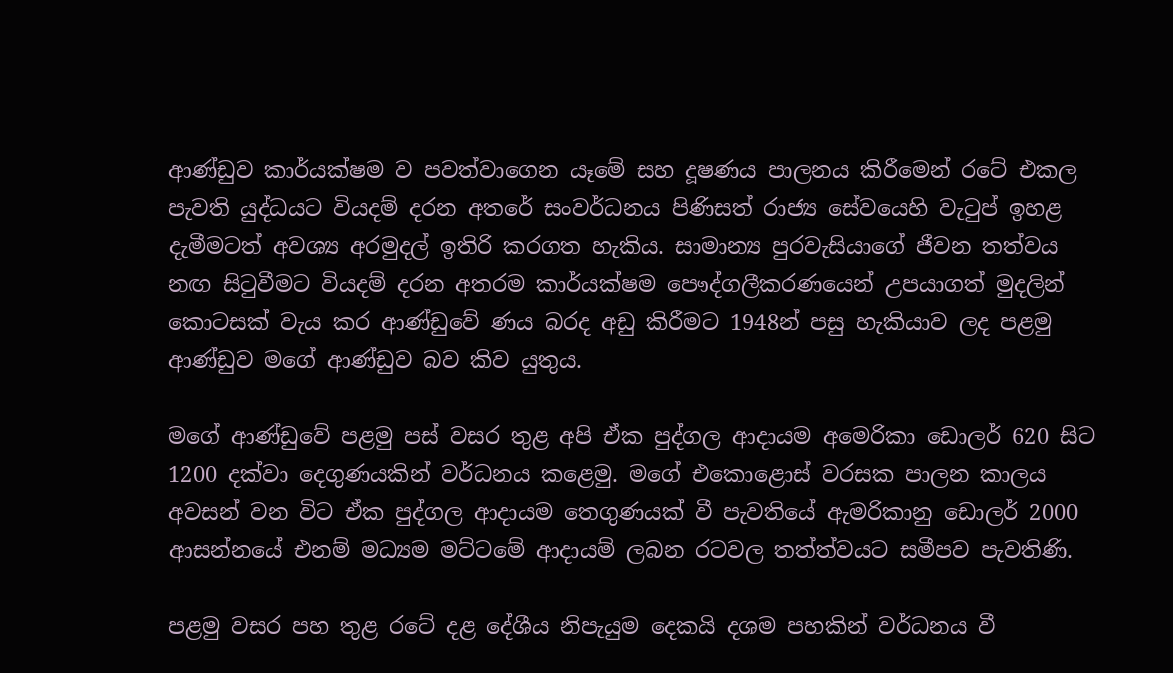ආණ්ඩුව කාර්යක්ෂම ව පවත්වාගෙන යෑමේ සහ දූෂණය පාලනය කිරීමෙන් රටේ එකල පැවති යුද්ධයට වියදම් දරන අතරේ සංවර්ධනය පිණිසත් රාජ්‍ය සේවයෙහි වැටුප් ඉහළ දැමීමටත් අවශ්‍ය අරමුදල් ඉතිරි කරගත හැකිය. සාමාන්‍ය පුරවැසියාගේ ජීවන තත්වය නඟ සිටුවීමට වියදම් දරන අතරම කාර්යක්ෂම පෞද්ගලීකරණයෙන් උපයාගත් මුදලින් කොටසක් වැය කර ආණ්ඩුවේ ණය බරද අඩු කිරීමට 1948න් පසු හැකියාව ලද පළමු ආණ්ඩුව මගේ ආණ්ඩුව බව කිව යුතුය.

මගේ ආණ්ඩුවේ පළමු පස් වසර තුළ අපි ඒක පුද්ගල ආදායම අමෙරිකා ඩොලර් 620 සිට 1200 දක්වා දෙගුණයකින් වර්ධනය කළෙමු. මගේ එකොළොස් වරසක පාලන කාලය අවසන් වන විට ඒක පුද්ගල ආදායම තෙගුණයක් වී පැවතියේ ඇමරිකානු ඩොලර් 2000 ආසන්නයේ එනම් මධ්‍යම මට්ටමේ ආදායම් ලබන රටවල තත්ත්වයට සමීපව පැවතිණි.

පළමු වසර පහ තුළ රටේ දළ දේශීය නිපැයුම දෙකයි දශම පහකින් වර්ධනය වී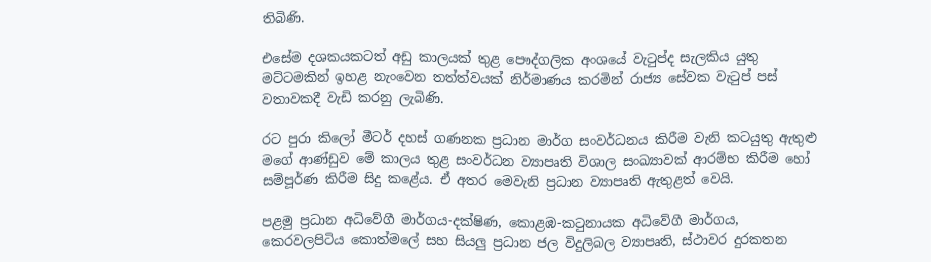තිබිණි.

එසේම දශකයකටත් අඩු කාලයක් තුළ පෞද්ගලික අංශයේ වැටුප්ද සැලකිය යුතු මට්ටමකින් ඉහළ නැංවෙන තත්ත්වයක් නිර්මාණය කරමින් රාජ්‍ය සේවක වැටුප් පස් වතාවකදී වැඩි කරනු ලැබිණි.

රට පුරා කිලෝ මීටර් දහස් ගණනක ප්‍රධාන මාර්ග සංවර්ධනය කිරීම වැනි කටයුතු ඇතුළු මගේ ආණ්ඩුව මේ කාලය තුළ සංවර්ධන ව්‍යාපෘති විශාල සංඛ්‍යාවක් ආරම්භ කිරීම හෝ සම්පූර්ණ කිරීම සිදු කළේය. ඒ අතර මෙවැනි ප්‍රධාන ව්‍යාපෘති ඇතුළත් වෙයි.

පළමු ප්‍රධාන අධිවේගී මාර්ගය-දක්ෂිණ, කොළඹ-කටුනායක අධිවේගී මාර්ගය, කෙරවලපිටිය කොත්මලේ සහ සියලු ප්‍රධාන ජල විදුලිබල ව්‍යාපෘති, ස්ථාවර දුරකතන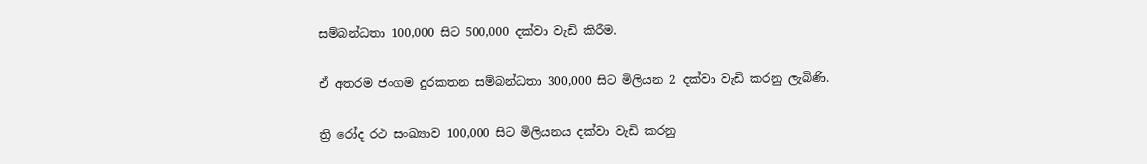සම්බන්ධතා 100,000 සිට 500,000 දක්වා වැඩි කිරීම.

ඒ අතරම ජංගම දුරකතන සම්බන්ධතා 300,000 සිට මිලියන 2 දක්වා වැඩි කරනු ලැබිණි.

ත්‍රි රෝද රථ සංඛ්‍යාව 100,000 සිට මිලියනය දක්වා වැඩි කරනු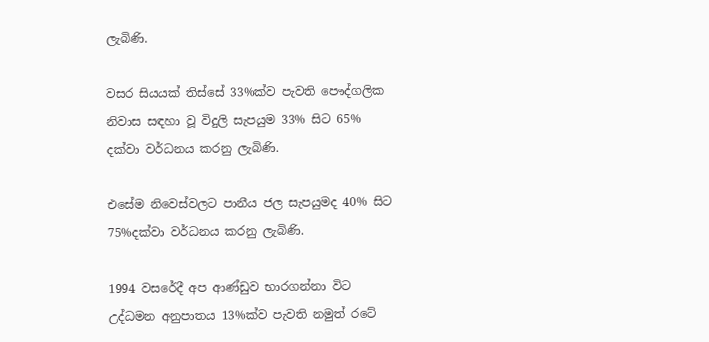ලැබිණි.

වසර සියයක් තිස්සේ 33%ක්ව පැවති පෞද්ගලික නිවාස සඳහා වූ විදුලි සැපයුම 33% සිට 65% දක්වා වර්ධනය කරනු ලැබිණි.

එසේම නිවෙස්වලට පානීය ජල සැපයුමද 40% සිට 75%දක්වා වර්ධනය කරනු ලැබිණි.

1994 වසරේදී අප ආණ්ඩුව භාරගන්නා විට උද්ධමන අනුපාතය 13%ක්ව පැවති නමුත් රටේ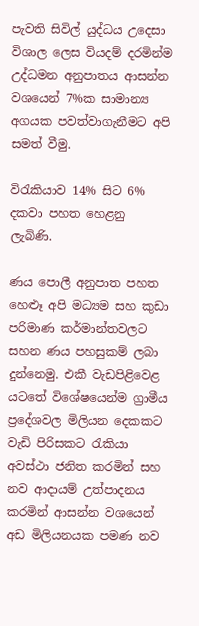පැවති සිවිල් යුද්ධය උදෙසා විශාල ලෙස වියදම් දරමින්ම උද්ධමන අනුපාතය ආසන්න වශයෙන් 7%ක සාමාන්‍ය අගයක පවත්වාගැනීමට අපි සමත් වීමු.

විරැකියාව 14% සිට 6% දකවා පහත හෙළනු ලැබිණි.

ණය පොලී අනුපාත පහත හෙළූ අපි මධ්‍යම සහ කුඩා පරිමාණ කර්මාන්තවලට සහන ණය පහසුකම් ලබා දුන්නෙමු. එකී වැඩපිළිවෙළ යටතේ විශේෂයෙන්ම ග්‍රාමීය ප්‍රදේශවල මිලියන දෙකකට වැඩි පිරිසකට රැකියා අවස්ථා ජනිත කරමින් සහ නව ආදායම් උත්පාදනය කරමින් ආසන්න වශයෙන් අඩ මිලියනයක පමණ නව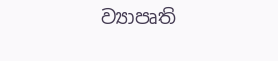ව්‍යාපෘති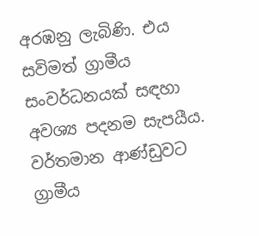අරඹනු ලැබිණි. එය සවිමත් ග්‍රාමීය සංවර්ධනයක් සඳහා අවශ්‍ය පදනම සැපයීය. වර්තමාන ආණ්ඩුවට ග්‍රාමීය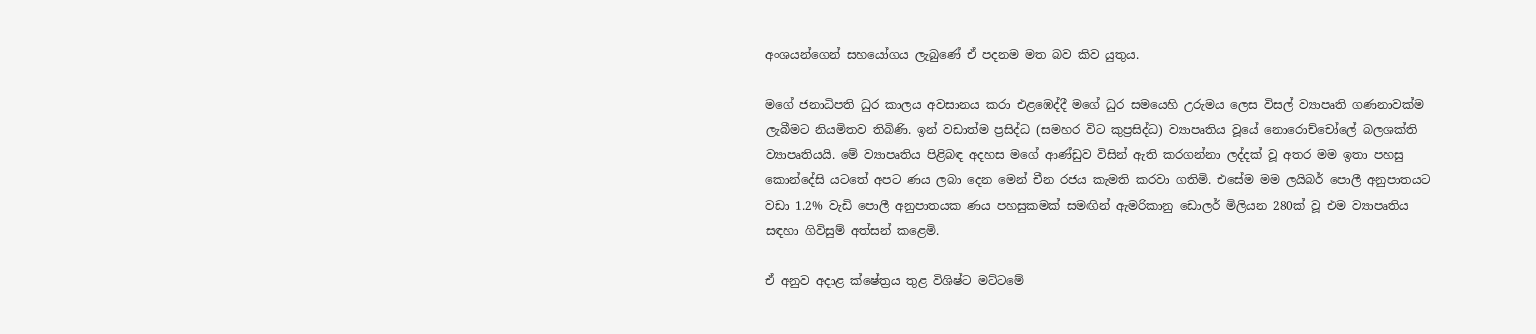අංශයන්ගෙන් සහයෝගය ලැබුණේ ඒ පදනම මත බව කිව යුතුය.

මගේ ජනාධිපති ධුර කාලය අවසානය කරා එළඹෙද්දී මගේ ධුර සමයෙහි උරුමය ලෙස විසල් ව්‍යාපෘති ගණනාවක්ම ලැබීමට නියමිතව තිබිණි. ඉන් වඩාත්ම ප්‍රසිද්ධ (සමහර විට කුප්‍රසිද්ධ) ව්‍යාපෘතිය වූයේ නොරොච්චෝලේ බලශක්ති ව්‍යාපෘතියයි. මේ ව්‍යාපෘතිය පිළිබඳ අදහස මගේ ආණ්ඩුව විසින් ඇති කරගන්නා ලද්දක් වූ අතර මම ඉතා පහසු කොන්දේසි යටතේ අපට ණය ලබා දෙන මෙන් චීන රජය කැමති කරවා ගතිමි. එසේම මම ලයිබර් පොලී අනුපාතයට වඩා 1.2% වැඩි පොලී අනුපාතයක ණය පහසුකමක් සමඟින් ඇමරිකානු ඩොලර් මිලියන 280ක් වූ එම ව්‍යාපෘතිය සඳහා ගිවිසුම් අත්සන් කළෙමි.

ඒ අනුව අදාළ ක්ෂේත්‍රය තුළ විශිෂ්ට මට්ටමේ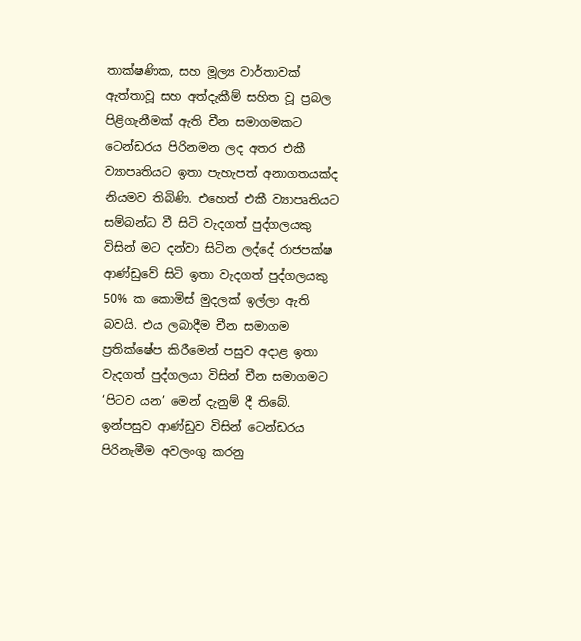තාක්ෂණික, සහ මූල්‍ය වාර්තාවක් ඇත්තාවූ සහ අත්දැකීම් සහිත වූ ප්‍රබල පිළිගැනීමක් ඇති චීන සමාගමකට ටෙන්ඩරය පිරිනමන ලද අතර එකී ව්‍යාපෘතියට ඉතා පැහැපත් අනාගතයක්ද නියමව තිබිණි. එහෙත් එකී ව්‍යාපෘතියට සම්බන්ධ වී සිටි වැදගත් පුද්ගලයකු විසින් මට දන්වා සිටින ලද්දේ රාජපක්ෂ ආණ්ඩුවේ සිටි ඉතා වැදගත් පුද්ගලයකු 50% ක කොමිස් මුදලක් ඉල්ලා ඇති බවයි. එය ලබාදීම චීන සමාගම ප්‍රතික්ෂේප කිරීමෙන් පසුව අදාළ ඉතා වැදගත් පුද්ගලයා විසින් චීන සමාගමට ‘පිටව යන’ මෙන් දැනුම් දී තිබේ. ඉන්පසුව ආණ්ඩුව විසින් ටෙන්ඩරය පිරිනැමීම අවලංගු කරනු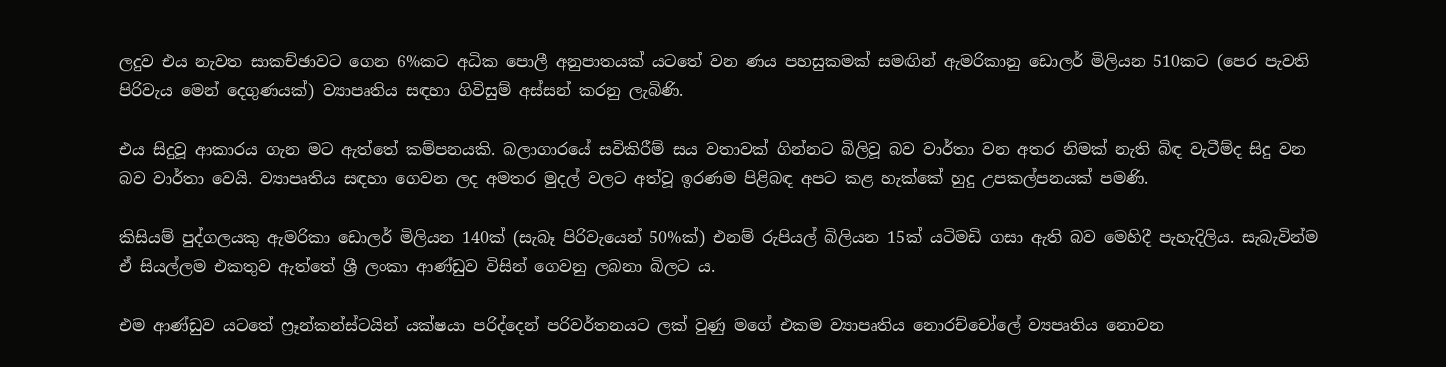ලදුව එය නැවත සාකච්ඡාවට ගෙන 6%කට අධික පොලී අනුපාතයක් යටතේ වන ණය පහසුකමක් සමඟින් ඇමරිකානු ඩොලර් මිලියන 510කට (පෙර පැවති පිරිවැය මෙන් දෙගුණයක්) ව්‍යාපෘතිය සඳහා ගිවිසුම් අස්සන් කරනු ලැබිණි.

එය සිදුවූ ආකාරය ගැන මට ඇත්තේ කම්පනයකි. බලාගාරයේ සවිකිරීම් සය වතාවක් ගින්නට බිලිවූ බව වාර්තා වන අතර නිමක් නැති බිඳ වැටීම්ද සිදු වන බව වාර්තා වෙයි. ව්‍යාපෘතිය සඳහා ගෙවන ලද අමතර මුදල් වලට අත්වූ ඉරණම පිළිබඳ අපට කළ හැක්කේ හුදු උපකල්පනයක් පමණි.

කිසියම් පුද්ගලයකු ඇමරිකා ඩොලර් මිලියන 140ක් (සැබෑ පිරිවැයෙන් 50%ක්) එනම් රුපියල් බිලියන 15ක් යටිමඩි ගසා ඇති බව මෙහිදී පැහැදිලිය. සැබැවින්ම ඒ සියල්ලම එකතුව ඇත්තේ ශ්‍රී ලංකා ආණ්ඩුව විසින් ගෙවනු ලබනා බිලට ය.

එම ආණ්ඩුව යටතේ ෆ්‍රෑන්කන්ස්ටයින් යක්ෂයා පරිද්දෙන් පරිවර්තනයට ලක් වුණු මගේ එකම ව්‍යාපෘතිය නොරච්චෝලේ ව්‍යපෘතිය නොවන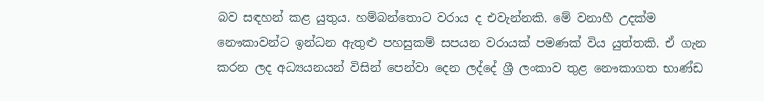බව සඳහන් කළ යුතුය. හම්බන්තොට වරාය ද එවැන්නකි. මේ වනාහී උදක්ම නෞකාවන්ට ඉන්ධන ඇතුළු පහසුකම් සපයන වරායක් පමණක් විය යුත්තකි. ඒ ගැන කරන ලද අධ්‍යයනයන් විසින් පෙන්වා දෙන ලද්දේ ශ්‍රී ලංකාව තුළ නෞකාගත භාණ්ඩ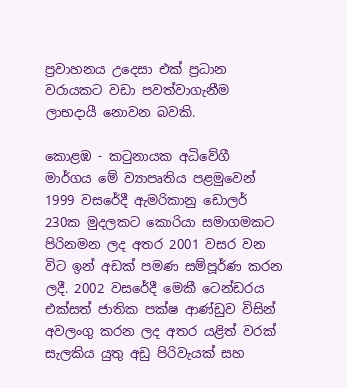ප්‍රවාහනය උදෙසා එක් ප්‍රධාන වරායකට වඩා පවත්වාගැනීම ලාභදායී නොවන බවකි.

කොළඹ - කටුනායක අධිවේගී මාර්ගය මේ ව්‍යාපෘතිය පළමුවෙන් 1999 වසරේදී ඇමරිකානු ඩොලර් 230ක මුදලකට කොරියා සමාගමකට පිරිනමන ලද අතර 2001 වසර වන විට ඉන් අඩක් පමණ සම්පූර්ණ කරන ලදී. 2002 වසරේදී මෙකී ටෙන්ඩරය එක්සත් ජාතික පක්ෂ ආණ්ඩුව විසින් අවලංගු කරන ලද අතර යළිත් වරක් සැලකිය යුතු අඩු පිරිවැයක් සහ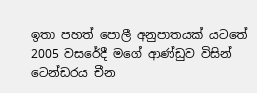ඉතා පහත් පොලී අනුපාතයක් යටතේ 2005 වසරේදී මගේ ආණ්ඩුව විසින් ටෙන්ඩරය චීන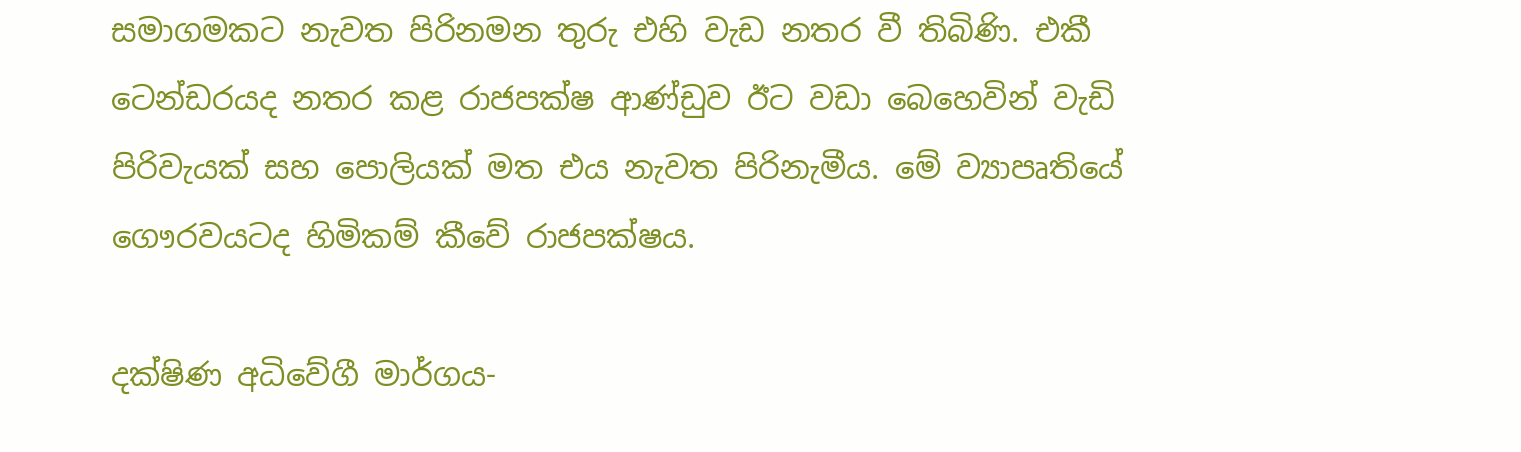සමාගමකට නැවත පිරිනමන තුරු එහි වැඩ නතර වී තිබිණි. එකී ටෙන්ඩරයද නතර කළ රාජපක්ෂ ආණ්ඩුව ඊට වඩා බෙහෙවින් වැඩි පිරිවැයක් සහ පොලියක් මත එය නැවත පිරිනැමීය. මේ ව්‍යාපෘතියේ ගෞරවයටද හිමිකම් කීවේ රාජපක්ෂය.

දක්ෂිණ අධිවේගී මාර්ගය-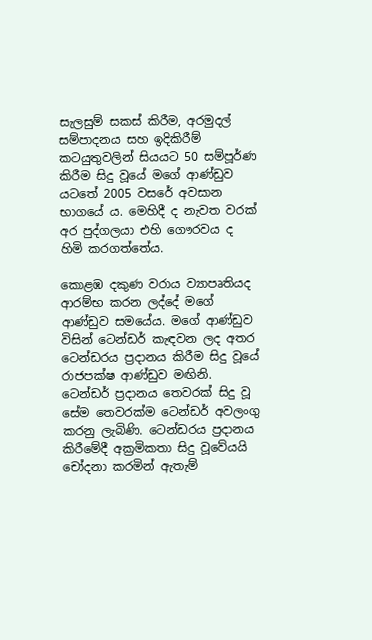සැලසුම් සකස් කිරීම, අරමුදල් සම්පාදනය සහ ඉදිකිරීම් කටයුතුවලින් සියයට 50 සම්පූර්ණ කිරීම සිදු වූයේ මගේ ආණ්ඩුව යටතේ 2005 වසරේ අවසාන භාගයේ ය. මෙහිදී ද නැවත වරක් අර පුද්ගලයා එහි ගෞරවය ද හිමි කරගත්තේය.

කොළඹ දකුණ වරාය ව්‍යාපෘතියද ආරම්භ කරන ලද්දේ මගේ ආණ්ඩුව සමයේය. මගේ ආණ්ඩුව විසින් ටෙන්ඩර් කැඳවන ලද අතර ටෙන්ඩරය ප්‍රදානය කිරීම සිදු වූයේ රාජපක්ෂ ආණ්ඩුව මඟිනි. ටෙන්ඩර් ප්‍රදානය තෙවරක් සිදු වූ සේම තෙවරක්ම ටෙන්ඩර් අවලංගු කරනු ලැබිණි. ටෙන්ඩරය ප්‍රදානය කිරීමේදී අක්‍රමිකතා සිදු වූවේයයි චෝදනා කරමින් ඇතැම්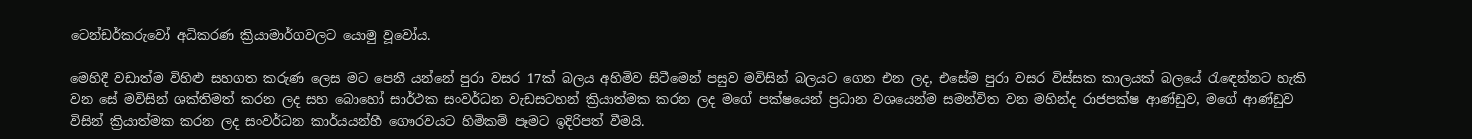ටෙන්ඩර්කරුවෝ අධිකරණ ක්‍රියාමාර්ගවලට යොමු වූවෝය.

මෙහිදී වඩාත්ම විහිළු සහගත කරුණ ලෙස මට පෙනී යන්නේ පුරා වසර 17ක් බලය අහිමිව සිටීමෙන් පසුව මවිසින් බලයට ගෙන එන ලද, එසේම පුරා වසර විස්සක කාලයක් බලයේ රැඳෙන්නට හැකි වන සේ මවිසින් ශක්තිමත් කරන ලද සහ බොහෝ සාර්ථක සංවර්ධන වැඩසටහන් ක්‍රියාත්මක කරන ලද මගේ පක්ෂයෙන් ප්‍රධාන වශයෙන්ම සමන්විත වන මහින්ද රාජපක්ෂ ආණ්ඩුව, මගේ ආණ්ඩුව විසින් ක්‍රියාත්මක කරන ලද සංවර්ධන කාර්යයන්හී ගෞරවයට හිමිකම් පෑමට ඉදිරිපත් වීමයි.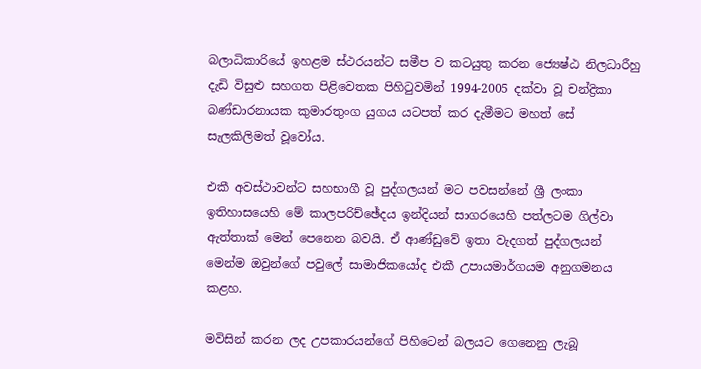බලාධිකාරියේ ඉහළම ස්ථරයන්ට සමීප ව කටයුතු කරන ජ්‍යෙෂ්ඨ නිලධාරීහු දැඩි විසුළු සහගත පිළිවෙතක පිහිටුවමින් 1994-2005 දක්වා වූ චන්ද්‍රිකා බණ්ඩාරනායක කුමාරතුංග යුගය යටපත් කර දැමීමට මහත් සේ සැලකිලිමත් වූවෝය.

එකී අවස්ථාවන්ට සහභාගී වූ පුද්ගලයන් මට පවසන්නේ ශ්‍රී ලංකා ඉතිහාසයෙහි මේ කාලපරිච්ඡේදය ඉන්දියන් සාගරයෙහි පත්ලටම ගිල්වා ඇත්තාක් මෙන් පෙනෙන බවයි. ඒ ආණ්ඩුවේ ඉතා වැදගත් පුද්ගලයන් මෙන්ම ඔවුන්ගේ පවුලේ සාමාජිකයෝද එකී උපායමාර්ගයම අනුගමනය කළහ.

මවිසින් කරන ලද උපකාරයන්ගේ පිහිටෙන් බලයට ගෙනෙනු ලැබූ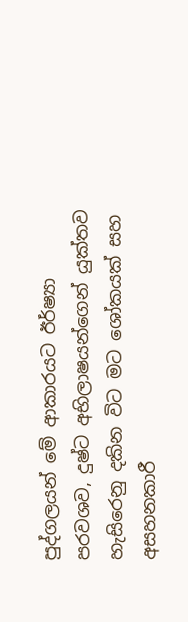පුද්ගලයන් මේ ආකාරයට ඊර්ෂ්‍යා පරවශව, දුෂ්ට අභිලාෂයන්ගෙන් යුක්තව හැසිරෙනු දකින විට මට ශෝකයක් සහ අසහනකාරී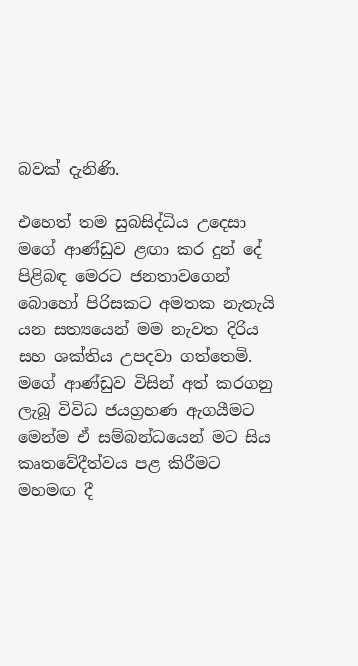බවක් දැනිණි.

එහෙත් තම සුබසිද්ධිය උදෙසා මගේ ආණ්ඩුව ළඟා කර දුන් දේ පිළිබඳ මෙරට ජනතාවගෙන් බොහෝ පිරිසකට අමතක නැතැයි යන සත්‍යයෙන් මම නැවත දිරිය සහ ශක්තිය උපදවා ගත්තෙමි. මගේ ආණ්ඩුව විසින් අත් කරගනු ලැබූ විවිධ ජයග්‍රහණ ඇගයීමට මෙන්ම ඒ සම්බන්ධයෙන් මට සිය කෘතවේදීත්වය පළ කිරීමට මහමඟ දී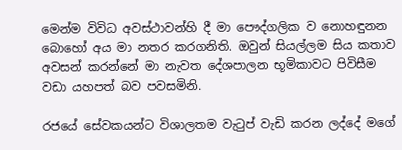මෙන්ම විවිධ අවස්ථාවන්හි දී මා පෞද්ගලික ව නොහඳුනන බොහෝ අය මා නතර කරගනිති. ඔවුන් සියල්ලම සිය කතාව අවසන් කරන්නේ මා නැවත දේශපාලන භූමිකාවට පිවිසීම වඩා යහපත් බව පවසමිනි.

රජයේ සේවකයන්ට විශාලතම වැටුප් වැඩි කරන ලද්දේ මගේ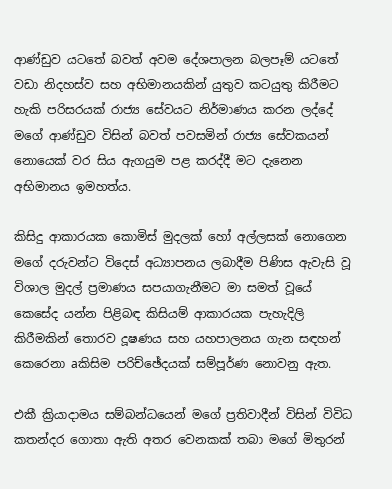ආණ්ඩුව යටතේ බවත් අවම දේශපාලන බලපෑම් යටතේ වඩා නිදහස්ව සහ අභිමානයකින් යුතුව කටයුතු කිරීමට හැකි පරිසරයක් රාජ්‍ය සේවයට නිර්මාණය කරන ලද්දේ මගේ ආණ්ඩුව විසින් බවත් පවසමින් රාජ්‍ය සේවකයන් නොයෙක් වර සිය ඇගයුම පළ කරද්දී මට දැනෙන අභිමානය ඉමහත්ය.

කිසිදු ආකාරයක කොමිස් මුදලක් හෝ අල්ලසක් නොගෙන මගේ දරුවන්ට විදෙස් අධ්‍යාපනය ලබාදීම පිණිස ඇවැසි වූ විශාල මුදල් ප්‍රමාණය සපයාගැනීමට මා සමත් වූයේ කෙසේද යන්න පිළිබඳ කිසියම් ආකාරයක පැහැදිලි කිරීමකින් තොරව දූෂණය සහ යහපාලනය ගැන සඳහන් කෙරෙනා aකිසිම පරිච්ඡේදයක් සම්පූර්ණ නොවනු ඇත.

එකී ක්‍රියාදාමය සම්බන්ධයෙන් මගේ ප්‍රතිවාදීන් විසින් විවිධ කතන්දර ගොතා ඇති අතර වෙනකක් තබා මගේ මිතුරන්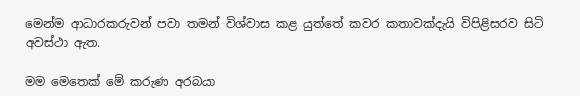මෙන්ම ආධාරකරුවන් පවා තමන් විශ්වාස කළ යුත්තේ කවර කතාවක්දැයි විපිළිසරව සිටි අවස්ථා ඇත.

මම මෙතෙක් මේ කරුණ අරබයා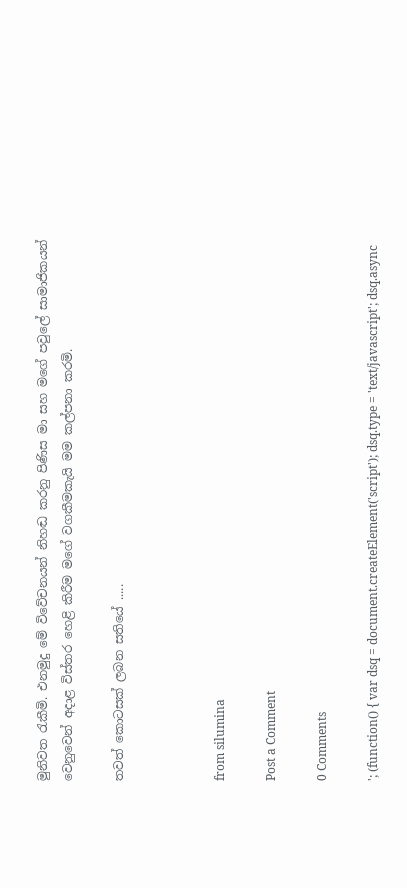මුනිවත රැකීමි. එනමුදු මේ විවේචනයන් නිහඬ කරනු පිණිස මා සහ මගේ පවුලේ සාමාජිකයන් වෙනුවෙන් අදාළ විස්තර හෙළි කිරීම මගේ වගකීමකැයි මම කල්පනා කරමි.

තවත් කොටසක් ලබන සතියේ .....



from silumina

Post a Comment

0 Comments

'; (function() { var dsq = document.createElement('script'); dsq.type = 'text/javascript'; dsq.async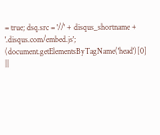= true; dsq.src = '//' + disqus_shortname + '.disqus.com/embed.js'; (document.getElementsByTagName('head')[0] ||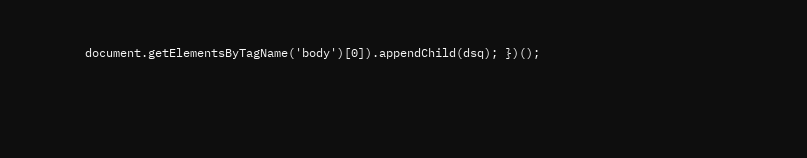document.getElementsByTagName('body')[0]).appendChild(dsq); })();